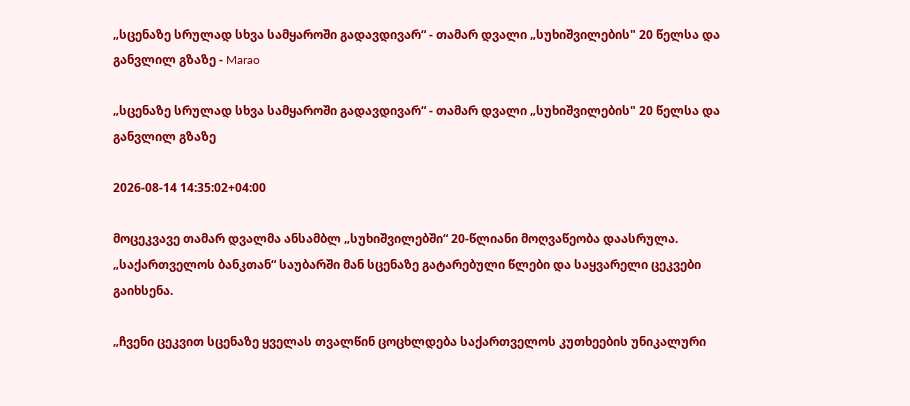„სცენაზე სრულად სხვა სამყაროში გადავდივარ“ - თამარ დვალი „სუხიშვილების" 20 წელსა და განვლილ გზაზე - Marao

„სცენაზე სრულად სხვა სამყაროში გადავდივარ“ - თამარ დვალი „სუხიშვილების" 20 წელსა და განვლილ გზაზე

2026-08-14 14:35:02+04:00

მოცეკვავე თამარ დვალმა ანსამბლ „სუხიშვილებში“ 20-წლიანი მოღვაწეობა დაასრულა. „საქართველოს ბანკთან“ საუბარში მან სცენაზე გატარებული წლები და საყვარელი ცეკვები გაიხსენა.

„ჩვენი ცეკვით სცენაზე ყველას თვალწინ ცოცხლდება საქართველოს კუთხეების უნიკალური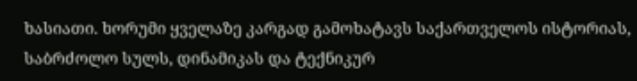ხასიათი. ხორუმი ყველაზე კარგად გამოხატავს საქართველოს ისტორიას, საბრძოლო სულს, დინამიკას და ტექნიკურ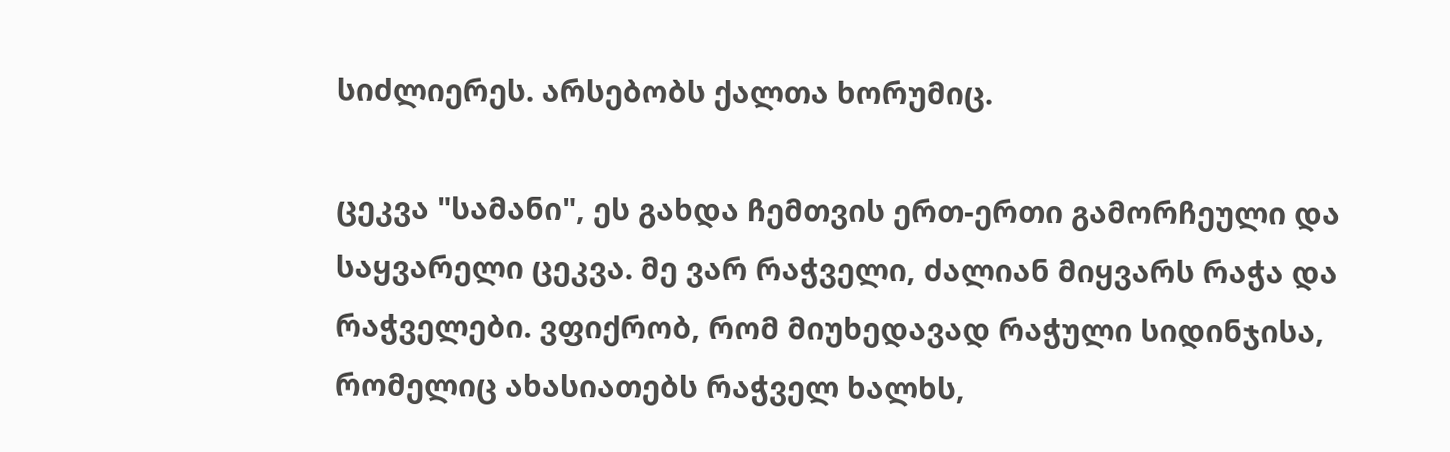სიძლიერეს. არსებობს ქალთა ხორუმიც.

ცეკვა "სამანი", ეს გახდა ჩემთვის ერთ-ერთი გამორჩეული და საყვარელი ცეკვა. მე ვარ რაჭველი, ძალიან მიყვარს რაჭა და რაჭველები. ვფიქრობ, რომ მიუხედავად რაჭული სიდინჯისა, რომელიც ახასიათებს რაჭველ ხალხს,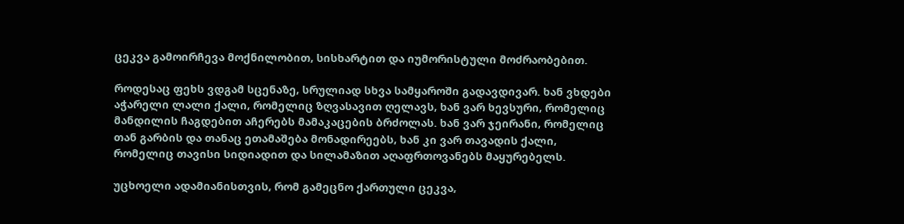ცეკვა გამოირჩევა მოქნილობით, სისხარტით და იუმორისტული მოძრაობებით.

როდესაც ფეხს ვდგამ სცენაზე, სრულიად სხვა სამყაროში გადავდივარ. ხან ვხდები აჭარელი ლალი ქალი, რომელიც ზღვასავით ღელავს, ხან ვარ ხევსური, რომელიც მანდილის ჩაგდებით აჩერებს მამაკაცების ბრძოლას. ხან ვარ ჯეირანი, რომელიც თან გარბის და თანაც ეთამაშება მონადირეებს, ხან კი ვარ თავადის ქალი, რომელიც თავისი სიდიადით და სილამაზით აღაფრთოვანებს მაყურებელს.

უცხოელი ადამიანისთვის, რომ გამეცნო ქართული ცეკვა,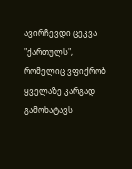ავირჩევდი ცეკვა "ქართულს", რომელიც ვფიქრობ ყველაზე კარგად გამოხატავს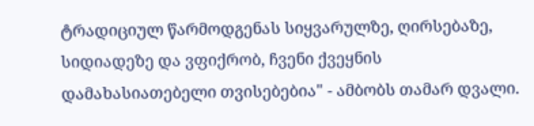ტრადიციულ წარმოდგენას სიყვარულზე, ღირსებაზე, სიდიადეზე და ვფიქრობ, ჩვენი ქვეყნის დამახასიათებელი თვისებებია" - ამბობს თამარ დვალი.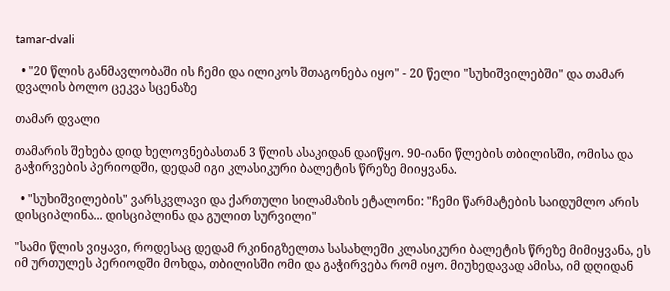tamar-dvali

  • "20 წლის განმავლობაში ის ჩემი და ილიკოს შთაგონება იყო" - 20 წელი "სუხიშვილებში" და თამარ დვალის ბოლო ცეკვა სცენაზე

თამარ დვალი

თამარის შეხება დიდ ხელოვნებასთან 3 წლის ასაკიდან დაიწყო. 90-იანი წლების თბილისში, ომისა და გაჭირვების პერიოდში, დედამ იგი კლასიკური ბალეტის წრეზე მიიყვანა.

  • "სუხიშვილების" ვარსკვლავი და ქართული სილამაზის ეტალონი: "ჩემი წარმატების საიდუმლო არის დისციპლინა... დისციპლინა და გულით სურვილი"

"სამი წლის ვიყავი, როდესაც დედამ რკინიგზელთა სასახლეში კლასიკური ბალეტის წრეზე მიმიყვანა, ეს იმ ურთულეს პერიოდში მოხდა, თბილისში ომი და გაჭირვება რომ იყო. მიუხედავად ამისა, იმ დღიდან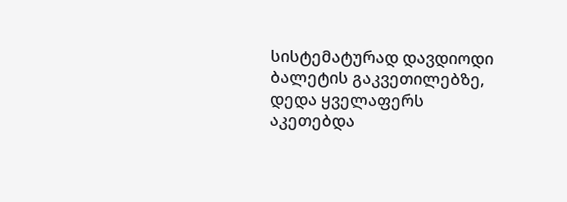სისტემატურად დავდიოდი ბალეტის გაკვეთილებზე, დედა ყველაფერს აკეთებდა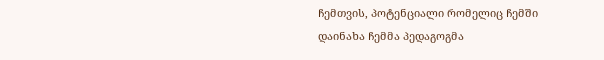ჩემთვის, პოტენციალი რომელიც ჩემში დაინახა ჩემმა პედაგოგმა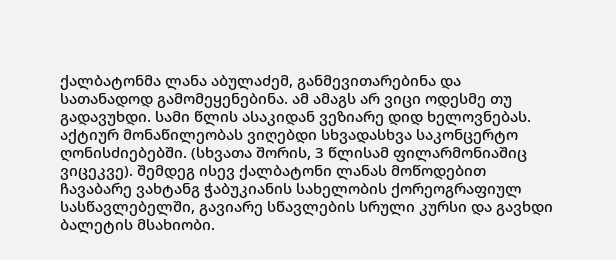ქალბატონმა ლანა აბულაძემ, განმევითარებინა და სათანადოდ გამომეყენებინა. ამ ამაგს არ ვიცი ოდესმე თუ გადავუხდი. სამი წლის ასაკიდან ვეზიარე დიდ ხელოვნებას. აქტიურ მონაწილეობას ვიღებდი სხვადასხვა საკონცერტო ღონისძიებებში. (სხვათა შორის, 3 წლისამ ფილარმონიაშიც ვიცეკვე). შემდეგ ისევ ქალბატონი ლანას მოწოდებით  ჩავაბარე ვახტანგ ჭაბუკიანის სახელობის ქორეოგრაფიულ სასწავლებელში, გავიარე სწავლების სრული კურსი და გავხდი ბალეტის მსახიობი.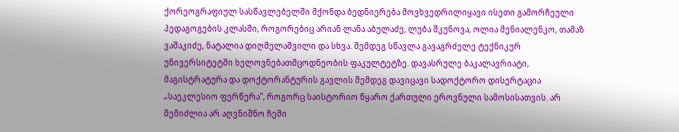ქორეოგრაფიულ სასწავლებელში მქონდა ბედნიერება მოვხვედრილიყავი ისეთი გამორჩეული პედაგოგების კლასში, როგორებიც არიან ლანა აბულაძე, ლუბა შკუნოვა, ოლია მენიალენკო, თამაზ ვაშაკიძე, ნატალია დიღმელაშვილი და სხვა. შემდეგ სწავლა გავაგრძელე ტექნიკურ უნივერსიტეტში ხელოვნებათმცოდნეობის ფაკულტეტზე. დავასრულე ბაკალავრიატი, მაგისტრატურა და დოქტორანტურის გავლის შემდეგ დავიცავი სადოქტორო დისერტაცია „საეკლესიო ფერწერა“, როგორც საისტორიო წყარო ქართული ეროვნული სამოსისათვის. არ შემიძლია არ აღვნიშნო ჩემი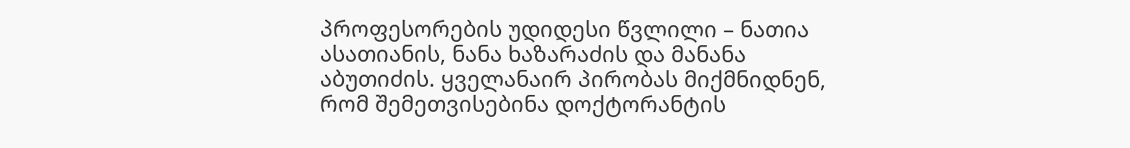პროფესორების უდიდესი წვლილი – ნათია ასათიანის, ნანა ხაზარაძის და მანანა აბუთიძის. ყველანაირ პირობას მიქმნიდნენ, რომ შემეთვისებინა დოქტორანტის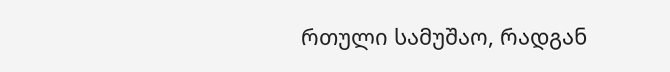რთული სამუშაო, რადგან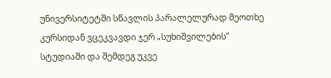უნივერსიტეტში სწავლის პარალელურად მეოთხე კურსიდან ვცეკვავდი ჯერ „სუხიშვილების“ სტუდიაში და შემდეგ უკვე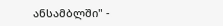ანსამბლში" -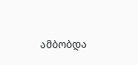ამბობდა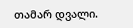თამარ დვალი.